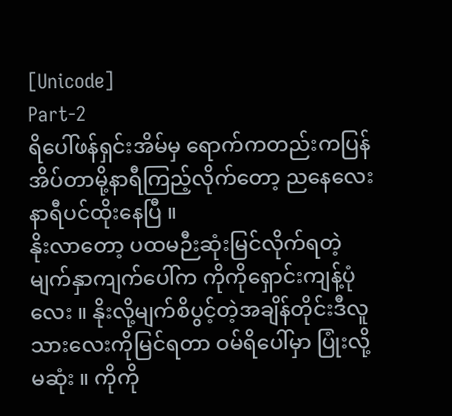[Unicode]
Part-2
ရိပေါ်ဖန်ရှင်းအိမ်မှ ရောက်ကတည်းကပြန်အိပ်တာမို့နာရီကြည့်လိုက်တော့ ညနေလေးနာရီပင်ထိုးနေပြီ ။
နိုးလာတော့ ပထမဉီးဆုံးမြင်လိုက်ရတဲ့ မျက်နှာကျက်ပေါ်က ကိုကိုရှောင်းကျန့်ပုံလေး ။ နိုးလို့မျက်စိပွင့်တဲ့အချိန်တိုင်းဒီလူသားလေးကိုမြင်ရတာ ဝမ်ရိပေါ်မှာ ပြုံးလို့မဆုံး ။ ကိုကို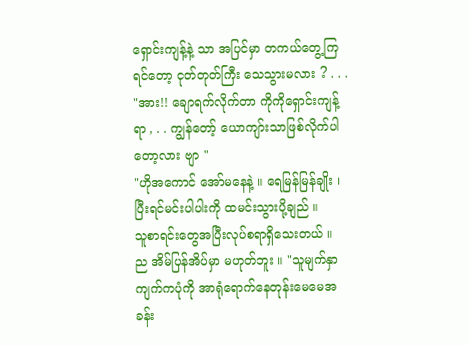ရှောင်းကျန့်နဲ့ သာ အပြင်မှာ တကယ်တွေ့ကြရင်တော့ ငုတ်တုတ်ကြီး သေသွားမလား ? . . .
"အား!! ချောရက်လိုက်တာ ကိုကိုရှောင်းကျန့်ရာ , . . ကျွန်တော့် ယောကျာ်းသာဖြစ်လိုက်ပါတော့လား ဗျာ "
"ဟိုအကောင် အော်မနေနဲ့ ။ ရေမြန်မြန်ချိုး ၊
ပြီးရင်မင်းပါပါးကို ထမင်းသွားပို့ချည် ။
သူစာရင်းတွေအပြီးလုပ်စရာရှိသေးတယ် ။
ည အိမ်ပြန်အိပ်မှာ မဟုတ်ဘူး ။ "သူမျက်နှာကျက်ကပုံကို အာရုံရောက်နေတုန်းမေမေအခန်း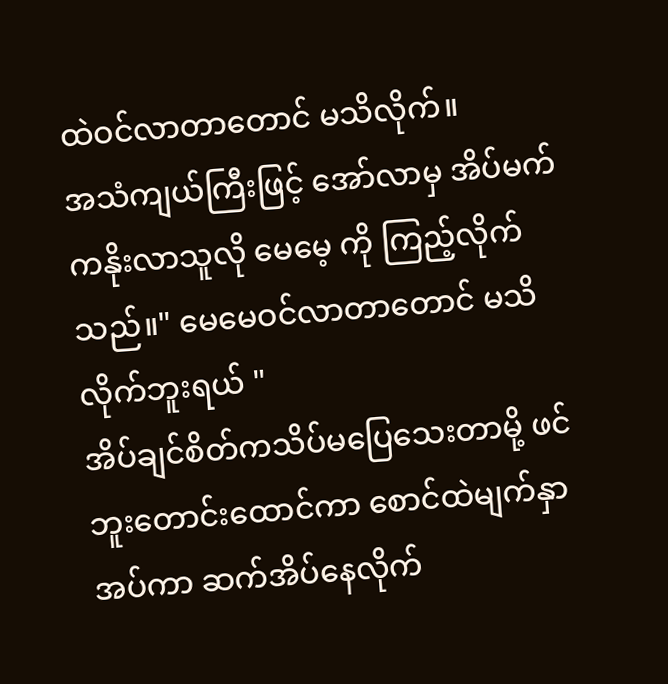ထဲဝင်လာတာတောင် မသိလိုက်။
အသံကျယ်ကြီးဖြင့် အော်လာမှ အိပ်မက်ကနိုးလာသူလို မေမေ့ ကို ကြည့်လိုက်သည်။" မေမေဝင်လာတာတောင် မသိလိုက်ဘူးရယ် "
အိပ်ချင်စိတ်ကသိပ်မပြေသေးတာမို့ ဖင်ဘူးတောင်းထောင်ကာ စောင်ထဲမျက်နှာအပ်ကာ ဆက်အိပ်နေလိုက်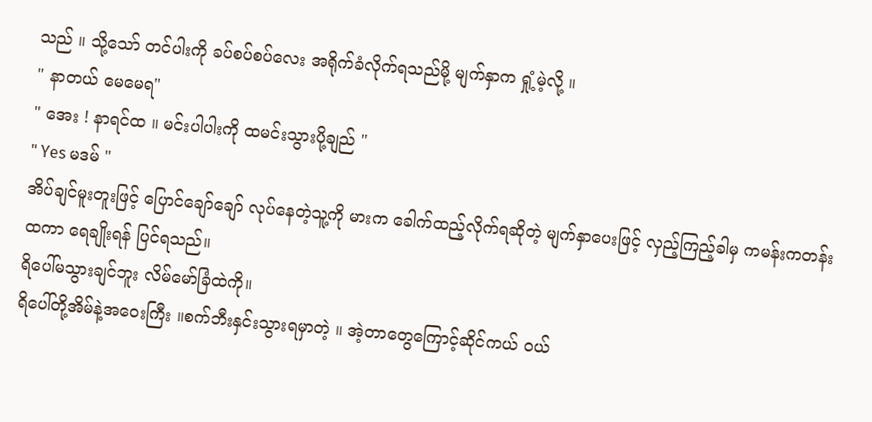သည် ။ သို့သော် တင်ပါးကို ခပ်စပ်စပ်လေး အရိုက်ခံလိုက်ရသည်မို့ မျက်နှာက ရှုံ့မဲ့လို့ ။
" နာတယ် မေမေရ"
" အေး ! နာရင်ထ ။ မင်းပါပါးကို ထမင်းသွားပို့ချည် "
" Yes မဒမ် "
အိပ်ချင်မူးတူးဖြင့် ပြောင်ချော်ချော် လုပ်နေတဲ့သူ့ကို မားက ခေါက်ထည့်လိုက်ရဆိုတဲ့ မျက်နှာပေးဖြင့် လှည့်ကြည့်ခါမှ ကမန်းကတန်းထကာ ရေချိုးရန် ပြင်ရသည်။
ရိပေါ်မသွားချင်ဘူး လိမ်မော်ခြံထဲကို။
ရိပေါ်တို့အိမ်နဲ့အဝေးကြီး ။စက်ဘီးနှင်းသွားရမှာတဲ့ ။ အဲ့တာတွေကြောင့်ဆိုင်ကယ် ဝယ်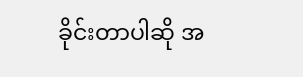ခိုင်းတာပါဆို အ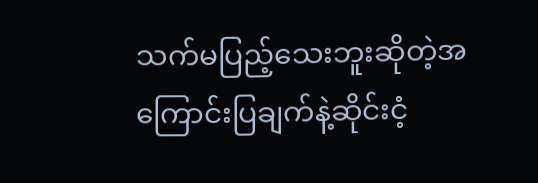သက်မပြည့်သေးဘူးဆိုတဲ့အကြောင်းပြချက်နဲ့ဆိုင်းငံ့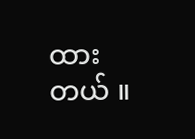ထားတယ် ။